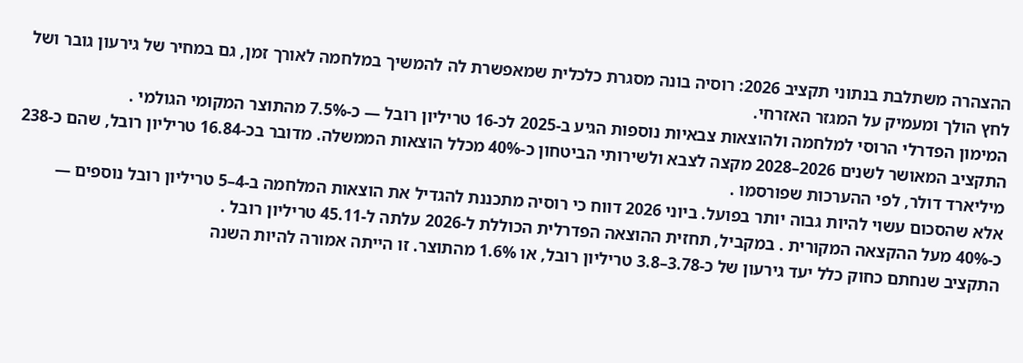ההצהרה משתלבת בנתוני תקציב 2026: רוסיה בונה מסגרת כלכלית שמאפשרת לה להמשיך במלחמה לאורך זמן, גם במחיר של גירעון גובר ושל לחץ הולך ומעמיק על המגזר האזרחי.
המימון הפדרלי הרוסי למלחמה ולהוצאות צבאיות נוספות הגיע ב-2025 לכ-16 טריליון רובל — כ-7.5% מהתוצר המקומי הגולמי .
התקציב המאושר לשנים 2026–2028 מקצה לצבא ולשירותי הביטחון כ-40% מכלל הוצאות הממשלה. מדובר בכ-16.84 טריליון רובל, שהם כ-238 מיליארד דולר, לפי ההערכות שפורסמו .
אלא שהסכום עשוי להיות גבוה יותר בפועל. ביוני 2026 דווח כי רוסיה מתכננת להגדיל את הוצאות המלחמה ב-4–5 טריליון רובל נוספים — כ-40% מעל ההקצאה המקורית . במקביל, תחזית ההוצאה הפדרלית הכוללת ל-2026 עלתה ל-45.11 טריליון רובל .
התקציב שנחתם כחוק כלל יעד גירעון של כ-3.78–3.8 טריליון רובל, או 1.6% מהתוצר. זו הייתה אמורה להיות השנה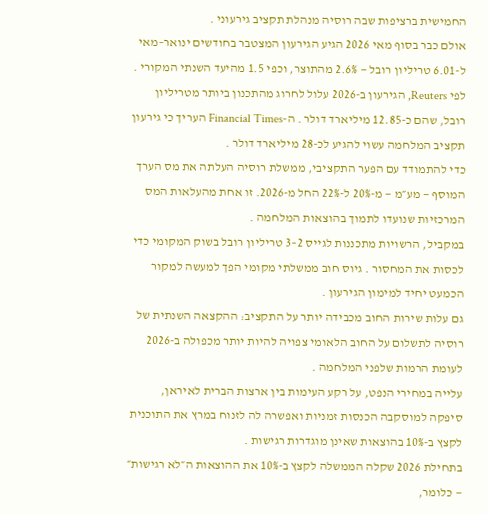החמישית ברציפות שבה רוסיה מנהלת תקציב גירעוני .
אולם כבר בסוף מאי 2026 הגיע הגירעון המצטבר בחודשים ינואר–מאי ל-6.01 טריליון רובל — 2.6% מהתוצר, וכפי 1.5 מהיעד השנתי המקורי . לפי Reuters, הגירעון ב-2026 עלול לחרוג מהתכנון ביותר מטריליון רובל, שהם כ-12.85 מיליארד דולר . ה-Financial Times העריך כי גירעון תקציב המלחמה עשוי להגיע לכ-28 מיליארד דולר .
כדי להתמודד עם הפער התקציבי, ממשלת רוסיה העלתה את מס הערך המוסף — מע״מ — מ-20% ל-22% החל מ-2026. זו אחת מהעלאות המס המרכזיות שנועדו לתמוך בהוצאות המלחמה .
במקביל, הרשויות מתכננות לגייס 2–3 טריליון רובל בשוק המקומי כדי לכסות את המחסור . גיוס חוב ממשלתי מקומי הפך למעשה למקור הכמעט יחיד למימון הגירעון .
גם עלות שירות החוב מכבידה יותר על התקציב: ההקצאה השנתית של רוסיה לתשלום על החוב הלאומי צפויה להיות יותר מכפולה ב-2026 לעומת הרמות שלפני המלחמה .
עלייה במחירי הנפט, על רקע העימות בין ארצות הברית לאיראן, סיפקה למוסקבה הכנסות זמניות ואפשרה לה לזנוח במרץ את התוכנית לקצץ ב-10% בהוצאות שאינן מוגדרות רגישות .
בתחילת 2026 שקלה הממשלה לקצץ ב-10% את ההוצאות ה״לא רגישות״ — כלומר,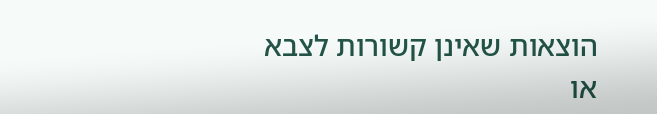הוצאות שאינן קשורות לצבא או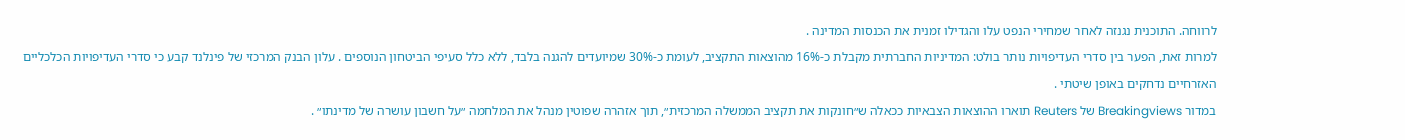לרווחה. התוכנית נגנזה לאחר שמחירי הנפט עלו והגדילו זמנית את הכנסות המדינה .
למרות זאת, הפער בין סדרי העדיפויות נותר בולט: המדיניות החברתית מקבלת כ-16% מהוצאות התקציב, לעומת כ-30% שמיועדים להגנה בלבד, ללא כלל סעיפי הביטחון הנוספים . עלון הבנק המרכזי של פינלנד קבע כי סדרי העדיפויות הכלכליים האזרחיים נדחקים באופן שיטתי .
במדור Breakingviews של Reuters תוארו ההוצאות הצבאיות ככאלה ש״חונקות את תקציב הממשלה המרכזית״, תוך אזהרה שפוטין מנהל את המלחמה ״על חשבון עושרה של מדינתו״ .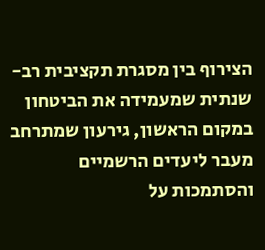הצירוף בין מסגרת תקציבית רב-שנתית שמעמידה את הביטחון במקום הראשון, גירעון שמתרחב מעבר ליעדים הרשמיים והסתמכות על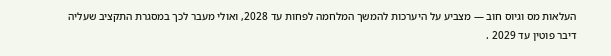העלאות מס וגיוס חוב — מצביע על היערכות להמשך המלחמה לפחות עד 2028, ואולי מעבר לכך במסגרת התקציב שעליה דיבר פוטין עד 2029 .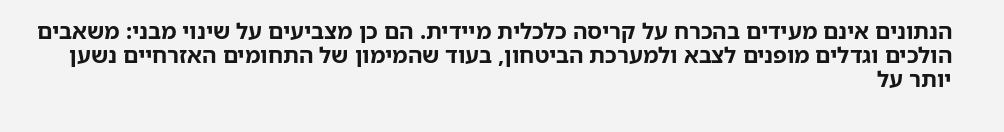הנתונים אינם מעידים בהכרח על קריסה כלכלית מיידית. הם כן מצביעים על שינוי מבני: משאבים הולכים וגדלים מופנים לצבא ולמערכת הביטחון, בעוד שהמימון של התחומים האזרחיים נשען יותר על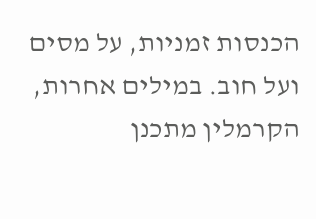הכנסות זמניות, על מסים ועל חוב. במילים אחרות, הקרמלין מתכנן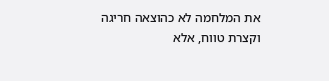את המלחמה לא כהוצאה חריגה וקצרת טווח, אלא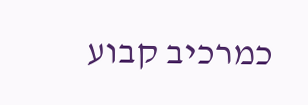כמרכיב קבוע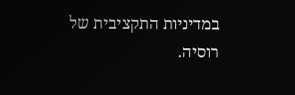במדיניות התקציבית של רוסיה.